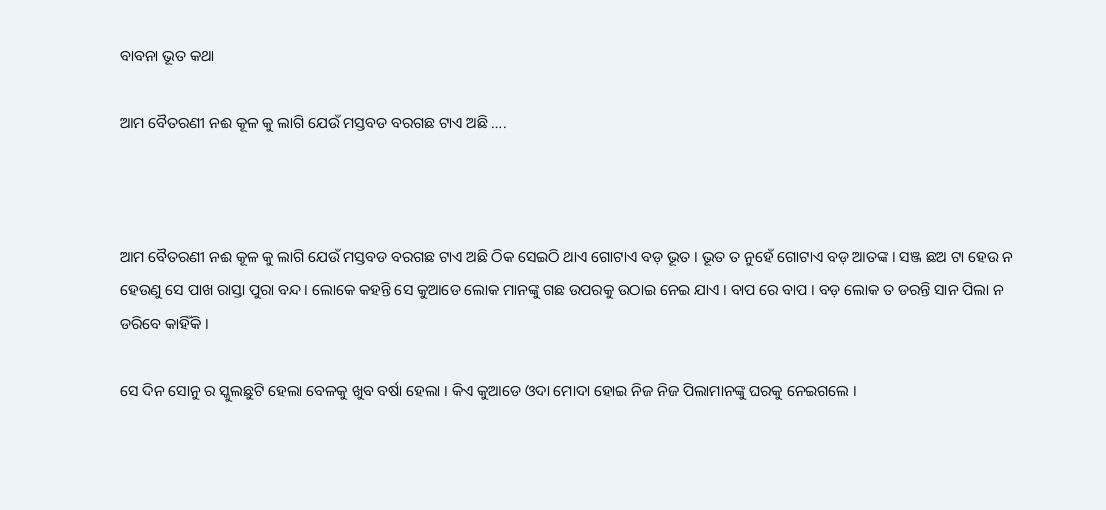ବାବନା ଭୂତ କଥା

ଆମ ବୈତରଣୀ ନଈ କୂଳ କୁ ଲାଗି ଯେଉଁ ମସ୍ତବଡ ବରଗଛ ଟାଏ ଅଛି ….



ଆମ ବୈତରଣୀ ନଈ କୂଳ କୁ ଲାଗି ଯେଉଁ ମସ୍ତବଡ ବରଗଛ ଟାଏ ଅଛି ଠିକ ସେଇଠି ଥାଏ ଗୋଟାଏ ବଡ଼ ଭୂତ । ଭୂତ ତ ନୁହେଁ ଗୋଟାଏ ବଡ଼ ଆତଙ୍କ । ସଞ୍ଜ ଛଅ ଟା ହେଉ ନ ହେଉଣୁ ସେ ପାଖ ରାସ୍ତା ପୁରା ବନ୍ଦ । ଲୋକେ କହନ୍ତି ସେ କୁଆଡେ ଲୋକ ମାନଙ୍କୁ ଗଛ ଉପରକୁ ଉଠାଇ ନେଇ ଯାଏ । ବାପ ରେ ବାପ । ବଡ଼ ଲୋକ ତ ଡରନ୍ତି ସାନ ପିଲା ନ ଡରିବେ କାହିଁକି ।

ସେ ଦିନ ସୋନୁ ର ସ୍କୁଲଛୁଟି ହେଲା ବେଳକୁ ଖୁବ ବର୍ଷା ହେଲା । କିଏ କୁଆଡେ ଓଦା ମୋଦା ହୋଇ ନିଜ ନିଜ ପିଲାମାନଙ୍କୁ ଘରକୁ ନେଇଗଲେ ।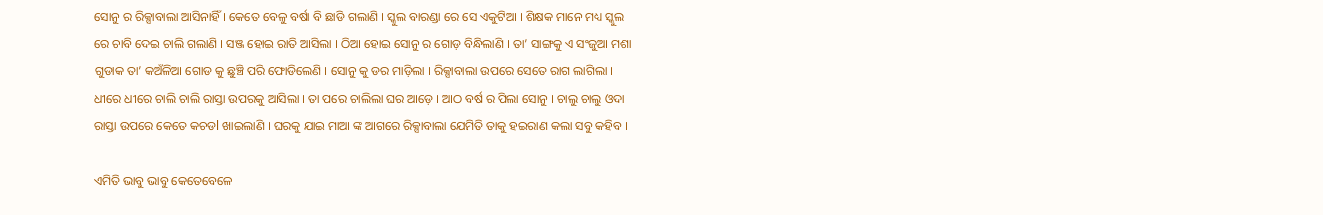ସୋନୁ ର ରିକ୍ସାବାଲା ଆସିନାହିଁ । କେତେ ବେଳୁ ବର୍ଷା ବି ଛାଡି ଗଲାଣି । ସ୍କୁଲ ବାରଣ୍ଡା ରେ ସେ ଏକୁଟିଆ । ଶିକ୍ଷକ ମାନେ ମଧ୍ୟ ସ୍କୁଲ ରେ ଚାବି ଦେଇ ଚାଲି ଗଲାଣି । ସଞ୍ଜ ହୋଇ ରାତି ଆସିଲା । ଠିଆ ହୋଇ ସୋନୁ ର ଗୋଡ଼ ବିନ୍ଧିଲାଣି । ତା’ ସାଙ୍ଗକୁ ଏ ସଂଜୁଆ ମଶା ଗୁଡାକ ତା’ କଅଁଳିଆ ଗୋଡ କୁ ଛୁଞ୍ଚି ପରି ଫୋଡିଲେଣି । ସୋନୁ କୁ ଡର ମାଡ଼ିଲା । ରିକ୍ସାବାଲା ଉପରେ ସେତେ ରାଗ ଲାଗିଲା । ଧୀରେ ଧୀରେ ଚାଲି ଚାଲି ରାସ୍ତା ଉପରକୁ ଆସିଲା । ତା ପରେ ଚାଲିଲା ଘର ଆଡ଼େ । ଆଠ ବର୍ଷ ର ପିଲା ସୋନୁ । ଚାଲୁ ଚାଲୁ ଓଦା ରାସ୍ତା ଉପରେ କେତେ କଚଡl ଖାଇଲାଣି । ଘରକୁ ଯାଇ ମାଆ ଙ୍କ ଆଗରେ ରିକ୍ସାବାଲା ଯେମିତି ତାକୁ ହଇରାଣ କଲା ସବୁ କହିବ ।

ଏମିତି ଭାବୁ ଭାବୁ କେତେବେଳେ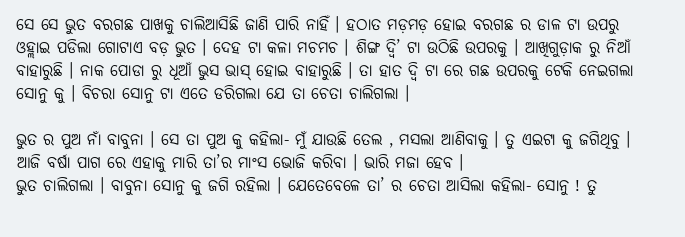ସେ ସେ ଭୁତ ବରଗଛ ପାଖକୁ ଚାଲିଆସିଛି ଜାଣି ପାରି ନାହିଁ । ହଠାତ ମଡ଼ମଡ଼ ହୋଇ ବରଗଛ ର ଡାଳ ଟା ଉପରୁ ଓହ୍ଲାଇ ପଡିଲା ଗୋଟାଏ ବଡ଼ ଭୁତ । ଦେହ ଟା କଳା ମଚମଚ । ଶିଙ୍ଗ ଦ୍ଵି’ ଟା ଉଠିଛି ଉପରକୁ । ଆଖିଗୁଡ଼ାକ ରୁ ନିଆଁ ବାହାରୁଛି । ନାକ ପୋଡା ରୁ ଧୂଆଁ ଭୁସ ଭାସ୍ ହୋଇ ବାହାରୁଛି । ତା ହାତ ଦ୍ଵି ଟା ରେ ଗଛ ଉପରକୁ ଟେକି ନେଇଗଲା ସୋନୁ କୁ । ବିଚରା ସୋନୁ ଟା ଏତେ ଡରିଗଲା ଯେ ତା ଚେତା ଚାଲିଗଲା ।

ଭୁତ ର ପୁଅ ନାଁ ବାବୁନା । ସେ ତା ପୁଅ କୁ କହିଲା- ମୁଁ ଯାଉଛି ତେଲ , ମସଲା ଆଣିବାକୁ । ତୁ ଏଇଟା କୁ ଜଗିଥିବୁ । ଆଜି ବର୍ଷା ପାଗ ରେ ଏହାକୁ ମାରି ତା’ର ମାଂସ ଭୋଜି କରିବା । ଭାରି ମଜା ହେବ ।
ଭୁତ ଚାଲିଗଲା । ବାବୁନା ସୋନୁ କୁ ଜଗି ରହିଲା । ଯେତେବେଳେ ତା’ ର ଚେତା ଆସିଲା କହିଲା- ସୋନୁ ! ତୁ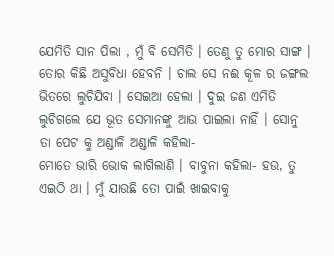ଯେମିତି ସାନ ପିଲା , ମୁଁ ବି ସେମିତି । ତେଣୁ ତୁ ମୋର ସାଙ୍ଗ । ତୋର କିଛି ଅସୁବିଧା ହେବନି । ଚାଲ ସେ ନଈ କୂଳ ର ଜଙ୍ଗଲ ଭିତରେ ଲୁଚିଯିବା । ସେଇଆ ହେଲା । ଦୁଇ ଜଣ ଏମିତି ଲୁଚିଗଲେ ଯେ ଭୂତ ସେମାନଙ୍କୁ ଆଉ ପାଇଲା ନାହିଁ । ସୋନୁ ତା ପେଟ କୁ ଅଣ୍ଡାଳି ଅଣ୍ଡାଳି କହିଲା-
ମୋତେ ଭାରି ଭୋକ ଲାଗିଲାଣି । ବାବୁନା କହିଲା- ହଉ, ତୁ ଏଇଠି ଥା । ମୁଁ ଯାଉଛି ତୋ ପାଇଁ ଖାଇବାକୁ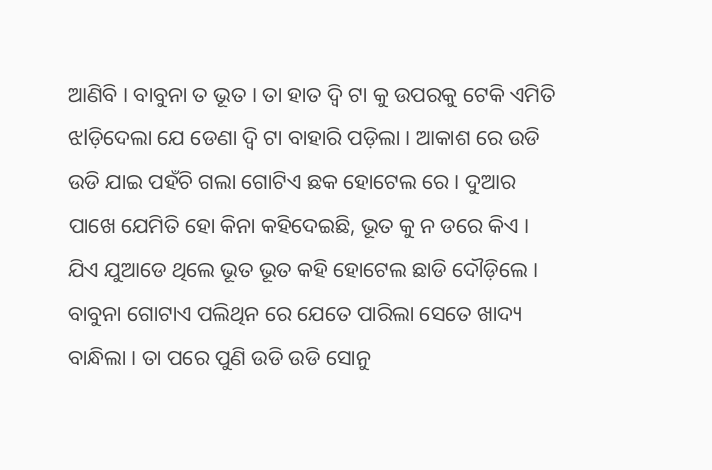ଆଣିବି । ବାବୁନା ତ ଭୂତ । ତା ହାତ ଦ୍ଵି ଟା କୁ ଉପରକୁ ଟେକି ଏମିତି ଝlଡ଼ିଦେଲା ଯେ ଡେଣା ଦ୍ଵି ଟା ବାହାରି ପଡ଼ିଲା । ଆକାଶ ରେ ଉଡି ଉଡି ଯାଇ ପହଁଚି ଗଲା ଗୋଟିଏ ଛକ ହୋଟେଲ ରେ । ଦୁଆର ପାଖେ ଯେମିତି ହୋ କିନା କହିଦେଇଛି, ଭୂତ କୁ ନ ଡରେ କିଏ । ଯିଏ ଯୁଆଡେ ଥିଲେ ଭୂତ ଭୂତ କହି ହୋଟେଲ ଛାଡି ଦୌଡ଼ିଲେ । ବାବୁନା ଗୋଟାଏ ପଲିଥିନ ରେ ଯେତେ ପାରିଲା ସେତେ ଖାଦ୍ୟ ବାନ୍ଧିଲା । ତା ପରେ ପୁଣି ଉଡି ଉଡି ସୋନୁ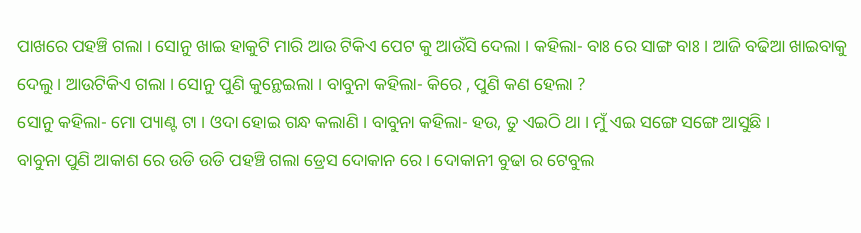ପାଖରେ ପହଞ୍ଚି ଗଲା । ସୋନୁ ଖାଇ ହାକୁଟି ମାରି ଆଉ ଟିକିଏ ପେଟ କୁ ଆଉଁସି ଦେଲା । କହିଲା- ବାଃ ରେ ସାଙ୍ଗ ବାଃ । ଆଜି ବଢିଆ ଖାଇବାକୁ ଦେଲୁ । ଆଉଟିକିଏ ଗଲା । ସୋନୁ ପୁଣି କୁନ୍ଥେଇଲା । ବାବୁନା କହିଲା- କିରେ , ପୁଣି କଣ ହେଲା ?
ସୋନୁ କହିଲା- ମୋ ପ୍ୟାଣ୍ଟ ଟା । ଓଦା ହୋଇ ଗନ୍ଧ କଲାଣି । ବାବୁନା କହିଲା- ହଉ, ତୁ ଏଇଠି ଥା । ମୁଁ ଏଇ ସଙ୍ଗେ ସଙ୍ଗେ ଆସୁଛି ।
ବାବୁନା ପୁଣି ଆକାଶ ରେ ଉଡି ଉଡି ପହଞ୍ଚି ଗଲା ଡ୍ରେସ ଦୋକାନ ରେ । ଦୋକାନୀ ବୁଢା ର ଟେବୁଲ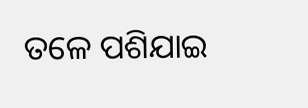ତଳେ ପଶିଯାଇ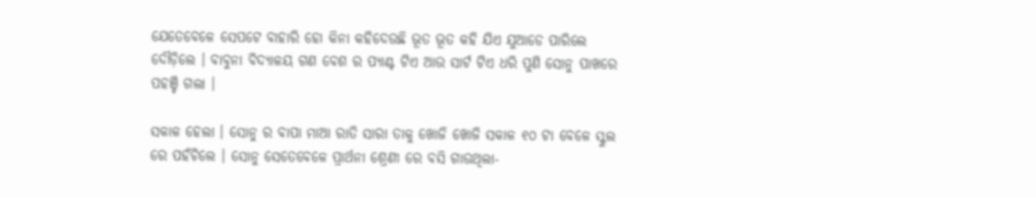ଯେତେବେଳେ ସେପଟେ ବାହାରି ହୋ କିନା କହିଦେଉଛି ଭୂତ ଭୂତ କହି ଯିଏ ଯୁଆଡେ ପାରିଲେ ଦୌଡ଼ିଲେ । ବାବୁନା ବିଦ୍ୟାଳୟ ଗଣ ବେଶ ର ପ୍ୟାଣ୍ଟ ଟିଏ ଆଉ ସାର୍ଟ ଟିଏ ଧରି ପୁଣି ସୋନୁ ପାଖରେ ପହଞ୍ଚି ଗଲା ।

ସକାଳ ହେଲା । ସୋନୁ ର ବାପା ମାଆ ରାତି ସାରା ତାକୁ ଖୋଜି ଖୋଜି ସକାଳ ୧୦ ଟା ବେଳେ ସ୍କୁଲ ରେ ପହଁଚିଲେ । ସୋନୁ ସେତେବେଳେ ପ୍ରାର୍ଥନା ଶ୍ରେଣୀ ରେ ବସି ଗାଉଥିଲା-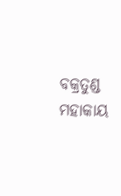ବକ୍ରତୁଣ୍ଡ ମହାକାୟ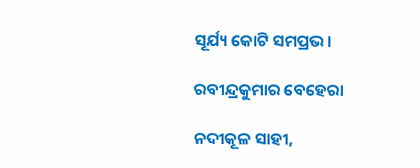ସୂର୍ଯ୍ୟ କୋଟି ସମପ୍ରଭ ।

ରବୀନ୍ଦ୍ରକୁମାର ବେହେରା

ନଦୀକୂଳ ସାହୀ,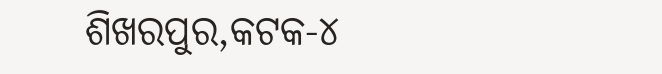ଶିଖରପୁର,କଟକ-୪